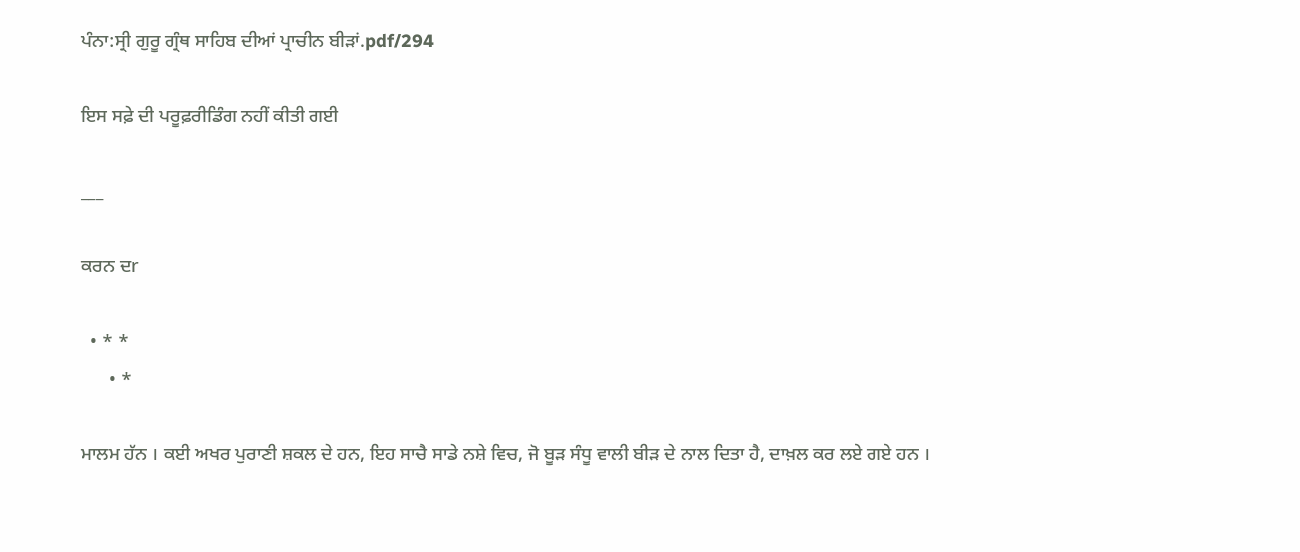ਪੰਨਾ:ਸ੍ਰੀ ਗੁਰੂ ਗ੍ਰੰਥ ਸਾਹਿਬ ਦੀਆਂ ਪ੍ਰਾਚੀਨ ਬੀੜਾਂ.pdf/294

ਇਸ ਸਫ਼ੇ ਦੀ ਪਰੂਫ਼ਰੀਡਿੰਗ ਨਹੀਂ ਕੀਤੀ ਗਈ

___

ਕਰਨ ਦr

  • * *
      • *

ਮਾਲਮ ਹੱਨ । ਕਈ ਅਖਰ ਪੁਰਾਣੀ ਸ਼ਕਲ ਦੇ ਹਨ, ਇਹ ਸਾਚੈ ਸਾਡੇ ਨਸ਼ੇ ਵਿਚ, ਜੋ ਬੂੜ ਸੰਧੂ ਵਾਲੀ ਬੀੜ ਦੇ ਨਾਲ ਦਿਤਾ ਹੈ, ਦਾਖ਼ਲ ਕਰ ਲਏ ਗਏ ਹਨ ।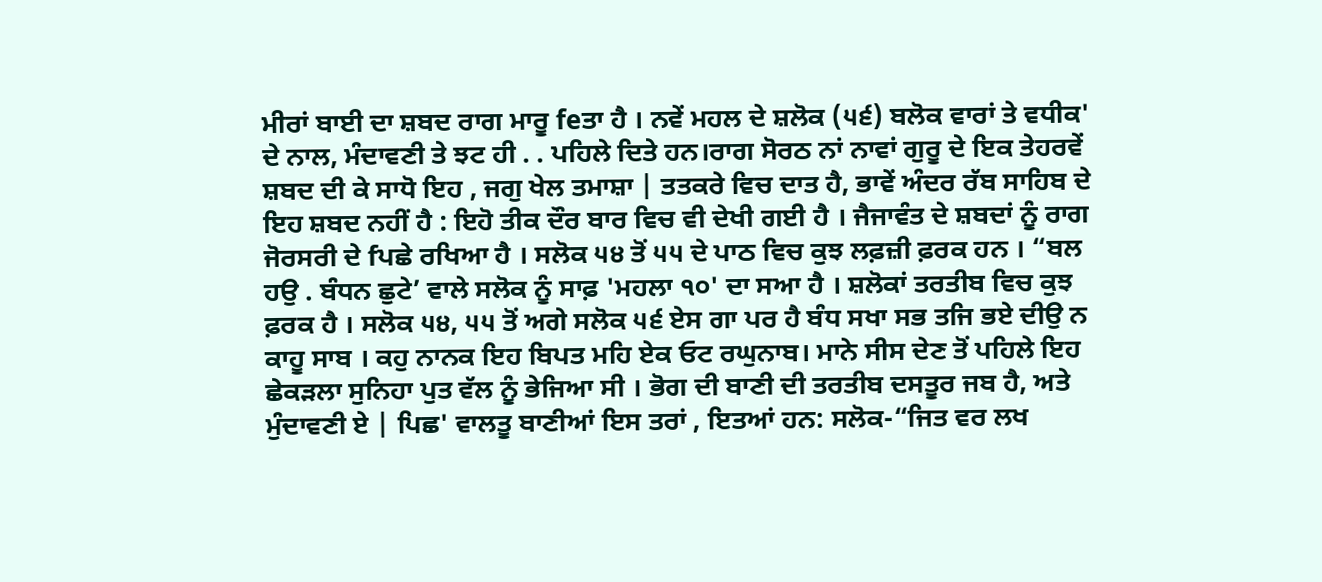ਮੀਰਾਂ ਬਾਈ ਦਾ ਸ਼ਬਦ ਰਾਗ ਮਾਰੂ feਤਾ ਹੈ । ਨਵੇਂ ਮਹਲ ਦੇ ਸ਼ਲੋਕ (੫੬) ਬਲੋਕ ਵਾਰਾਂ ਤੇ ਵਧੀਕ' ਦੇ ਨਾਲ, ਮੰਦਾਵਣੀ ਤੇ ਝਟ ਹੀ . . ਪਹਿਲੇ ਦਿਤੇ ਹਨ।ਰਾਗ ਸੋਰਠ ਨਾਂ ਨਾਵਾਂ ਗੁਰੂ ਦੇ ਇਕ ਤੇਹਰਵੇਂ ਸ਼ਬਦ ਦੀ ਕੇ ਸਾਧੋ ਇਹ , ਜਗੁ ਖੇਲ ਤਮਾਸ਼ਾ | ਤਤਕਰੇ ਵਿਚ ਦਾਤ ਹੈ, ਭਾਵੇਂ ਅੰਦਰ ਰੱਬ ਸਾਹਿਬ ਦੇ ਇਹ ਸ਼ਬਦ ਨਹੀਂ ਹੈ : ਇਹੋ ਤੀਕ ਦੌਰ ਬਾਰ ਵਿਚ ਵੀ ਦੇਖੀ ਗਈ ਹੈ । ਜੈਜਾਵੰਤ ਦੇ ਸ਼ਬਦਾਂ ਨੂੰ ਰਾਗ ਜੋਰਸਰੀ ਦੇ fਪਛੇ ਰਖਿਆ ਹੈ । ਸਲੋਕ ੫੪ ਤੋਂ ੫੫ ਦੇ ਪਾਠ ਵਿਚ ਕੁਝ ਲਫ਼ਜ਼ੀ ਫ਼ਰਕ ਹਨ । “ਬਲ ਹਉ . ਬੰਧਨ ਛੁਟੇ’ ਵਾਲੇ ਸਲੋਕ ਨੂੰ ਸਾਫ਼ 'ਮਹਲਾ ੧੦' ਦਾ ਸਆ ਹੈ । ਸ਼ਲੋਕਾਂ ਤਰਤੀਬ ਵਿਚ ਕੁਝ ਫ਼ਰਕ ਹੈ । ਸਲੋਕ ੫੪, ੫੫ ਤੋਂ ਅਗੇ ਸਲੋਕ ੫੬ ਏਸ ਗਾ ਪਰ ਹੈ ਬੰਧ ਸਖਾ ਸਭ ਤਜਿ ਭਏ ਦੀਉ ਨ ਕਾਹੂ ਸਾਬ । ਕਹੁ ਨਾਨਕ ਇਹ ਬਿਪਤ ਮਹਿ ਏਕ ਓਟ ਰਘੁਨਾਬ। ਮਾਨੇ ਸੀਸ ਦੇਣ ਤੋਂ ਪਹਿਲੇ ਇਹ ਛੇਕੜਲਾ ਸੁਨਿਹਾ ਪੁਤ ਵੱਲ ਨੂੰ ਭੇਜਿਆ ਸੀ । ਭੋਗ ਦੀ ਬਾਣੀ ਦੀ ਤਰਤੀਬ ਦਸਤੂਰ ਜਬ ਹੈ, ਅਤੇ ਮੁੰਦਾਵਣੀ ਏ | ਪਿਛ' ਵਾਲਤੂ ਬਾਣੀਆਂ ਇਸ ਤਰਾਂ , ਇਤਆਂ ਹਨ: ਸਲੋਕ-“ਜਿਤ ਵਰ ਲਖ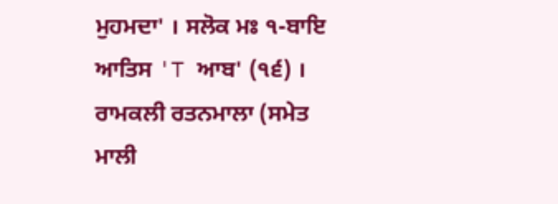ਮੁਹਮਦਾ' । ਸਲੋਕ ਮਃ ੧-ਬਾਇ ਆਤਿਸ 'T ਆਬ' (੧੬) । ਰਾਮਕਲੀ ਰਤਨਮਾਲਾ (ਸਮੇਤ ਮਾਲੀ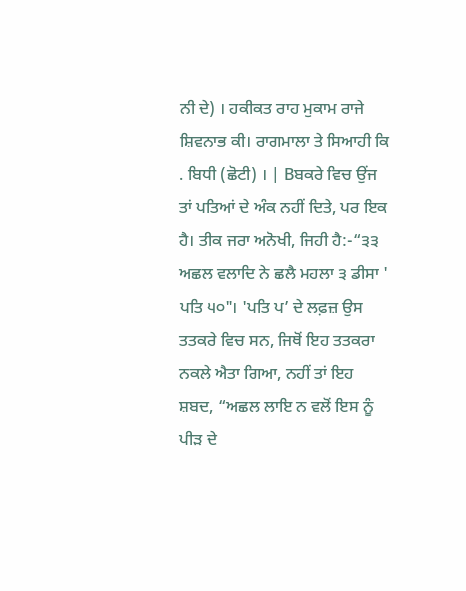ਨੀ ਦੇ) । ਹਕੀਕਤ ਰਾਹ ਮੁਕਾਮ ਰਾਜੇ ਸ਼ਿਵਨਾਭ ਕੀ। ਰਾਗਮਾਲਾ ਤੇ ਸਿਆਹੀ ਕਿ . ਬਿਧੀ (ਛੋਟੀ) । | Bਬਕਰੇ ਵਿਚ ਉਂਜ ਤਾਂ ਪਤਿਆਂ ਦੇ ਅੰਕ ਨਹੀਂ ਦਿਤੇ, ਪਰ ਇਕ ਹੈ। ਤੀਕ ਜਰਾ ਅਨੋਖੀ, ਜਿਹੀ ਹੈ:-“੩੩ ਅਛਲ ਵਲਾਦਿ ਨੇ ਛਲੈ ਮਹਲਾ ੩ ਡੀਸਾ ' ਪਤਿ ੫੦"। 'ਪਤਿ ਪ’ ਦੇ ਲਫ਼ਜ਼ ਉਸ ਤਤਕਰੇ ਵਿਚ ਸਨ, ਜਿਥੋਂ ਇਹ ਤਤਕਰਾ ਨਕਲੇ ਐਤਾ ਗਿਆ, ਨਹੀਂ ਤਾਂ ਇਹ ਸ਼ਬਦ, “ਅਛਲ ਲਾਇ ਨ ਵਲੋਂ ਇਸ ਨੂੰ ਪੀੜ ਦੇ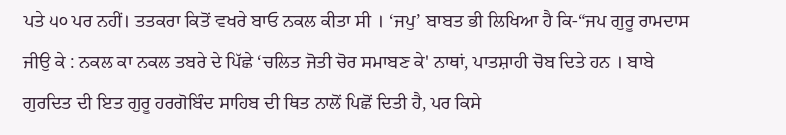ਪਤੇ ੫੦ ਪਰ ਨਹੀਂ। ਤਤਕਰਾ ਕਿਤੋਂ ਵਖਰੇ ਬਾਓ ਨਕਲ ਕੀਤਾ ਸੀ । ‘ਜਪੁ’ ਬਾਬਤ ਭੀ ਲਿਖਿਆ ਹੈ ਕਿ-“ਜਪ ਗੁਰੂ ਰਾਮਦਾਸ ਜੀਉ ਕੇ : ਨਕਲ ਕਾ ਨਕਲ ਤਬਰੇ ਦੇ ਪਿੱਛੇ ‘ਚਲਿਤ ਜੋਤੀ ਚੋਰ ਸਮਾਬਣ ਕੇ' ਨਾਥਾਂ, ਪਾਤਸ਼ਾਹੀ ਚੋਬ ਦਿਤੇ ਹਨ । ਬਾਬੇ ਗੁਰਦਿਤ ਦੀ ਇਤ ਗੁਰੂ ਹਰਗੋਬਿੰਦ ਸਾਹਿਬ ਦੀ ਥਿਤ ਨਾਲੋਂ ਪਿਛੋਂ ਦਿਤੀ ਹੈ, ਪਰ ਕਿਸੇ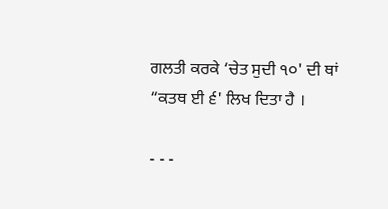ਗਲਤੀ ਕਰਕੇ ‘ਚੇਤ ਸੁਦੀ ੧੦' ਦੀ ਥਾਂ “ਕਤਥ ਈ ੬' ਲਿਖ ਦਿਤਾ ਹੈ ।

- - -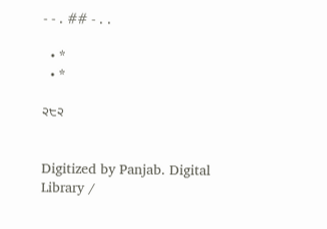- - . ## - . .

  • *
  • *

੨੮੨


Digitized by Panjab. Digital Library /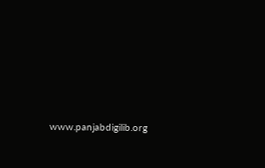www.panjabdigilib.org